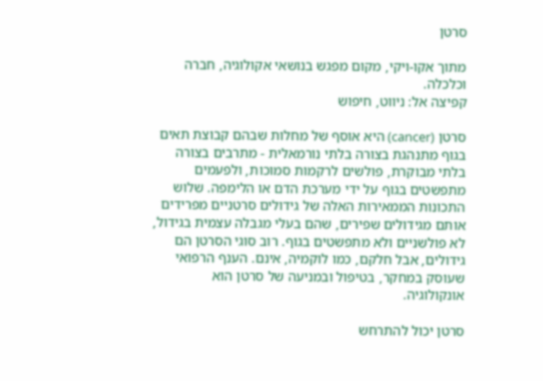סרטן

מתוך אקו-ויקי, מקום מפגש בנושאי אקולוגיה, חברה וכלכלה.
קפיצה אל: ניווט, חיפוש

סרטן (cancer) היא אוסף של מחלות שבהם קבוצת תאים בגוף מתנהגת בצורה בלתי נורמאלית - מתרבים בצורה בלתי מבוקרת, פולשים לרקמות סמוכות, ולפעמים מתפשטים בגוף על ידי מערכת הדם או הלימפה. שלוש התכונות הממאירות האלה של גידולים סרטניים מפרידים אותם מגידולים שפירים, שהם בעלי מגבלה עצמית בגידול, לא פולשניים ולא מתפשטים בגוף. רוב סוגי הסרטן הם גידולים, אבל חלקם, כמו לוקמיה, אינם. הענף הרפואי שעוסק במחקר, בטיפול ובמניעה של סרטן הוא אונקולוגיה.

סרטן יכול להתרחש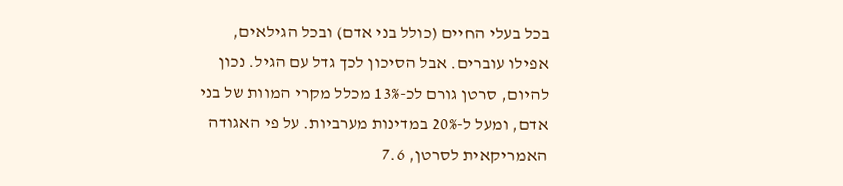בכל בעלי החיים (כולל בני אדם) ובכל הגילאים, אפילו עוברים. אבל הסיכון לכך גדל עם הגיל. נכון להיום, סרטן גורם לכ-13% מכלל מקרי המוות של בני אדם, ומעל ל-20% במדינות מערביות. על פי האגודה האמריקאית לסרטן, 7.6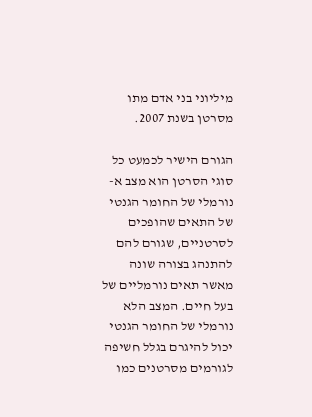מיליוני בני אדם מתו מסרטן בשנת 2007.

הגורם הישיר לכמעט כל סוגי הסרטן הוא מצב א-נורמלי של החומר הגנטי של התאים שהופכים לסרטניים, שגורם להם להתנהג בצורה שונה מאשר תאים נורמליים של בעל חיים. המצב הלא נורמלי של החומר הגנטי יכול להיגרם בגלל חשיפה לגורמים מסרטנים כמו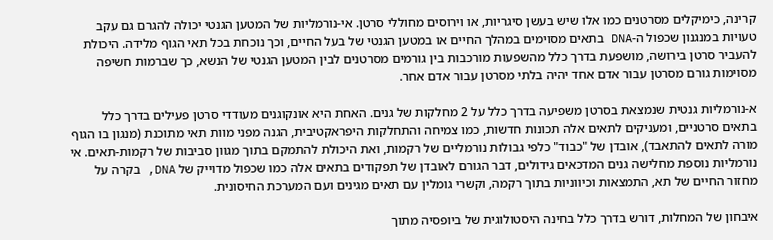קרינה, כימיקלים מסרטנים כמו אלו שיש בעשן סיגריות, או וירוסים מחוללי סרטן. אי-נורמליות של המטען הגנטי יכולה להגרם גם עקב טעויות במנגנון שכפול ה-DNA בתאים מסוימים במהלך החיים או במטען הגנטי של בעל החיים, וכך נוכחת בכל תאי הגוף מלידה. היכולת להעביר סרטן בירושה, מושפעת בדרך כלל מהשפעות מורכבות בין גורמים מסרטנים לבין המטען הגנטי של הנשא, כך שברמות חשיפה מסוימות גורם מסרטן עבור אדם אחד יהיה בלתי מסרטן עבור אדם אחר.

א-נורמליות גנטית שנמצאת בסרטן משפיעה בדרך כלל על 2 מחלקות של גנים. האחת היא אונקוגנים מעודדי סרטן פעילים בדרך כלל בתאים סרטניים, ומעניקים לתאים אלה תכונות חדשות, כמו צמיחה והתחלקות היפראקטיבית, הגנה מפני מוות תאי מתוכנת (מנגון בו הגוף מורה לתאים להתאבד), אובדן של "כבוד" כלפי גבולות נורמליים של רקמות, ואת היכולת להתמקם בתוך מגוון סביבות של רקמות-תאים. אי נורמליות נוספת מחלישה גנים המדכאים גידולים, דבר הגורם לאובדן של תפקודים בתאים אלה כמו שכפול מדוייק של DNA, בקרה על מחזור החיים של תא, התמצאות וכיווניות בתוך רקמה, וקשרי גומלין עם תאים מגינים ועם המערכת החיסונית.

איבחון של המחלות, דורש בדרך כלל בחינה היסטולוגית של ביופסיה מתוך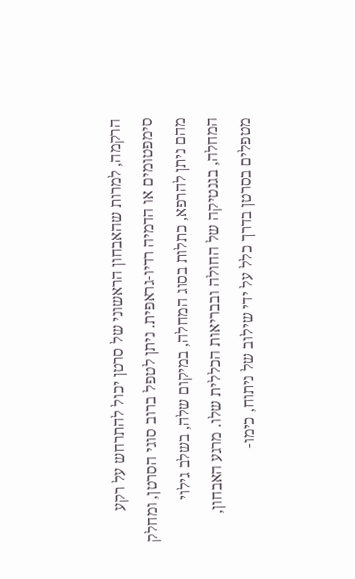הרקמה, למרות שהאבחון הראשוני של סרטן יכול להתרחש על רקע סימפטומים או הדמיה רדיו-גראפית. ניתן לטפל ברוב סוגי הסרטן, ומחלק מהם ניתן להרפא, כתלות בסוג המחלה, במיקום שלה, בשלב גילוי המחלה, בגנטיקה של החולה ובבריאות הכללית שלו. מרגע האבחון, מטפלים בסרטן בדרך כלל על ידי שילוב של ניתוח, כימו-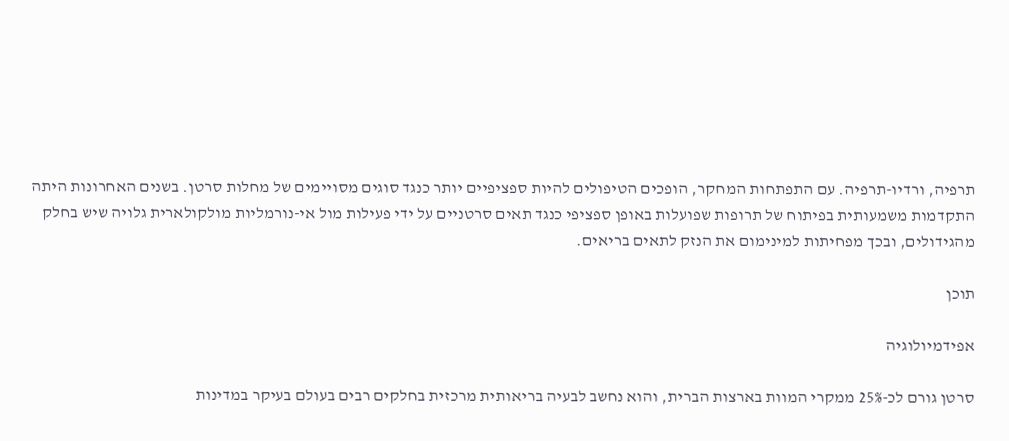תרפיה, ורדיו-תרפיה. עם התפתחות המחקר, הופכים הטיפולים להיות ספציפיים יותר כנגד סוגים מסויימים של מחלות סרטן. בשנים האחרונות היתה התקדמות משמעותית בפיתוח של תרופות שפועלות באופן ספציפי כנגד תאים סרטניים על ידי פעילות מול אי-נורמליות מולקולארית גלויה שיש בחלק מהגידולים, ובכך מפחיתות למינימום את הנזק לתאים בריאים.

תוכן

אפידמיולוגיה

סרטן גורם לכ-25% ממקרי המוות בארצות הברית, והוא נחשב לבעיה בריאותית מרכזית בחלקים רבים בעולם בעיקר במדינות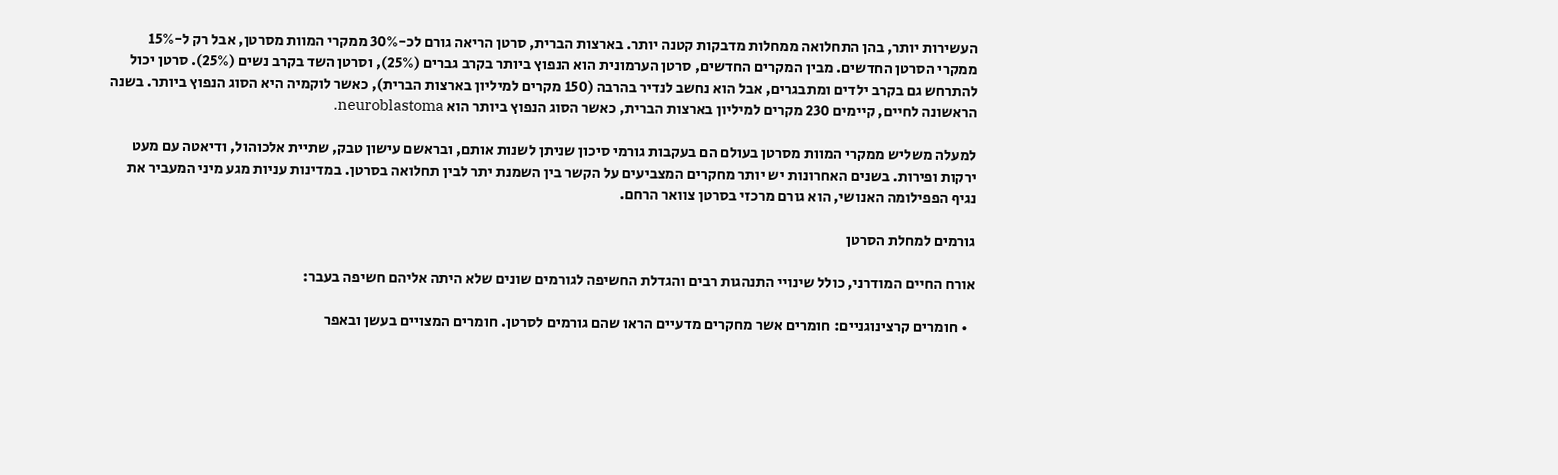העשירות יותר, בהן התחלואה ממחלות מדבקות קטנה יותר. בארצות הברית, סרטן הריאה גורם לכ-30% ממקרי המוות מסרטן, אבל רק ל-15% ממקרי הסרטן החדשים. מבין המקרים החדשים, סרטן הערמונית הוא הנפוץ ביותר בקרב גברים (25%), וסרטן השד בקרב נשים (25%). סרטן יכול להתרחש גם בקרב ילדים ומתבגרים, אבל הוא נחשב לנדיר בהרבה (150 מקרים למיליון בארצות הברית), כאשר לוקמיה היא הסוג הנפוץ ביותר. בשנה הראשונה לחיים, קיימים 230 מקרים למיליון בארצות הברית, כאשר הסוג הנפוץ ביותר הוא neuroblastoma.

למעלה משליש ממקרי המוות מסרטן בעולם הם בעקבות גורמי סיכון שניתן לשנות אותם, ובראשם עישון טבק, שתיית אלכוהול, ודיאטה עם מעט ירקות ופירות. בשנים האחרונות יש יותר מחקרים המצביעים על הקשר בין השמנת יתר לבין תחלואה בסרטן. במדינות עניות מגע מיני המעביר את נגיף הפפילומה האנושי, הוא גורם מרכזי בסרטן צוואר הרחם.

גורמים למחלת הסרטן

אורח החיים המודרני, כולל שינויי התנהגות רבים והגדלת החשיפה לגורמים שונים שלא היתה אליהם חשיפה בעבר:

  • חומרים קרצינוגניים: חומרים אשר מחקרים מדעיים הראו שהם גורמים לסרטן. חומרים המצויים בעשן ובאפר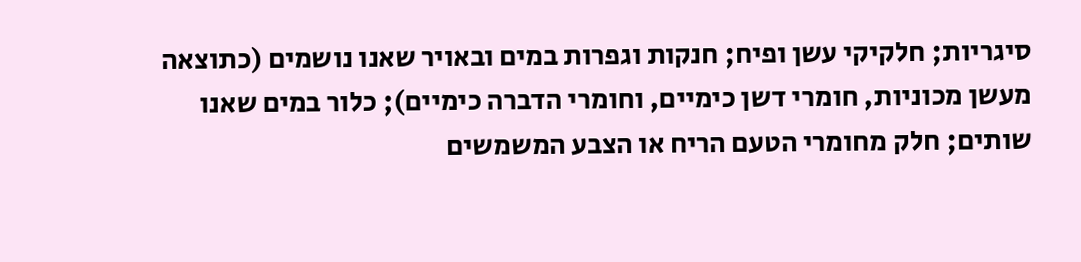סיגריות; חלקיקי עשן ופיח; חנקות וגפרות במים ובאויר שאנו נושמים (כתוצאה מעשן מכוניות, חומרי דשן כימיים, וחומרי הדברה כימיים); כלור במים שאנו שותים; חלק מחומרי הטעם הריח או הצבע המשמשים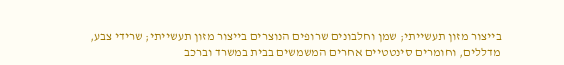בייצור מזון תעשייתי; שמן וחלבונים שרופים הנוצרים בייצור מזון תעשייתי; שרידי צבע, מדללים, וחומרים סינטטיים אחרים המשמשים בבית במשרד וברכב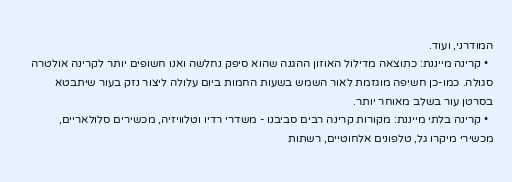המודרני, ועוד.
  • קרינה מייננת: כתוצאה מדילול האוזון ההגנה שהוא סיפק נחלשה ואנו חשופים יותר לקרינה אולטרה סגולה. כמו-כן חשיפה מוגזמת לאור השמש בשעות החמות ביום עלולה ליצור נזק בעור שיתבטא בסרטן עור בשלב מאוחר יותר.
  • קרינה בלתי מייננת: מקורות קרינה רבים סביבנו - משדרי רדיו וטלוויזיה, מכשירים סלולאריים, מכשירי מיקרו גל, טלפונים אלחוטיים, רשתות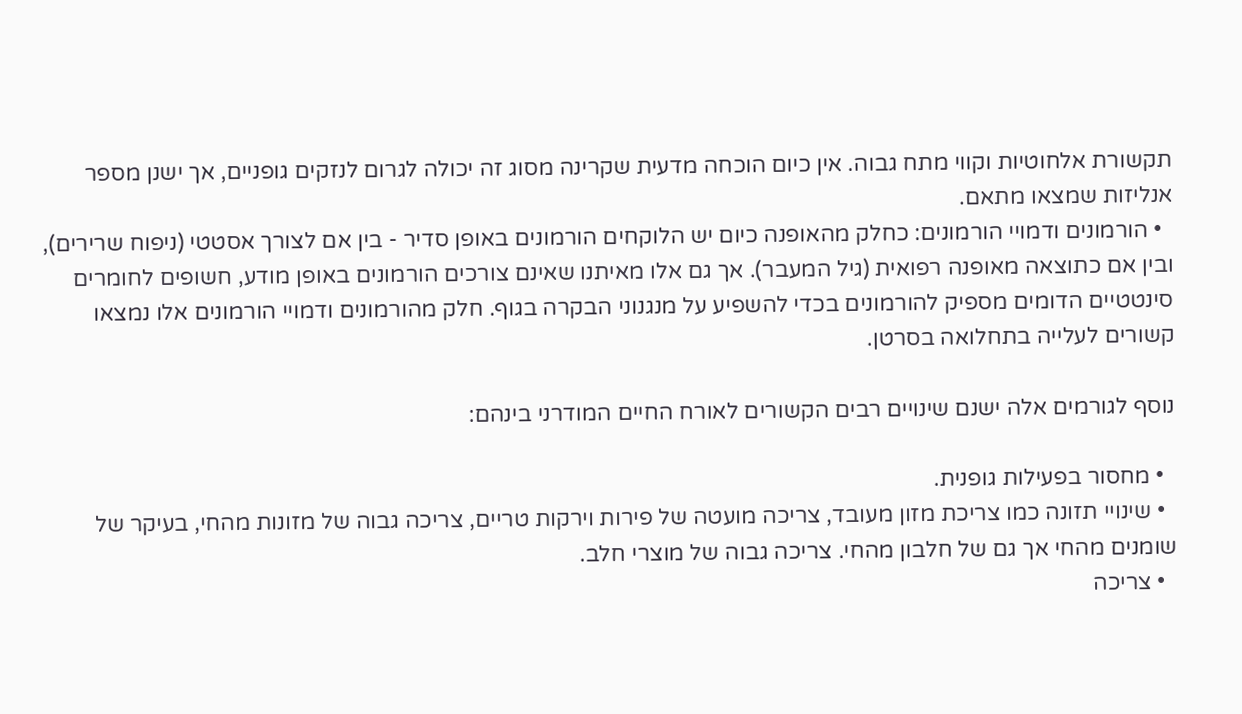תקשורת אלחוטיות וקווי מתח גבוה. אין כיום הוכחה מדעית שקרינה מסוג זה יכולה לגרום לנזקים גופניים, אך ישנן מספר אנליזות שמצאו מתאם.
  • הורמונים ודמויי הורמונים: כחלק מהאופנה כיום יש הלוקחים הורמונים באופן סדיר - בין אם לצורך אסטטי (ניפוח שרירים), ובין אם כתוצאה מאופנה רפואית (גיל המעבר). אך גם אלו מאיתנו שאינם צורכים הורמונים באופן מודע, חשופים לחומרים סינטטיים הדומים מספיק להורמונים בכדי להשפיע על מנגנוני הבקרה בגוף. חלק מהורמונים ודמויי הורמונים אלו נמצאו קשורים לעלייה בתחלואה בסרטן.

נוסף לגורמים אלה ישנם שינויים רבים הקשורים לאורח החיים המודרני בינהם:

  • מחסור בפעילות גופנית.
  • שינויי תזונה כמו צריכת מזון מעובד, צריכה מועטה של פירות וירקות טריים, צריכה גבוה של מזונות מהחי, בעיקר של שומנים מהחי אך גם של חלבון מהחי. צריכה גבוה של מוצרי חלב.
  • צריכה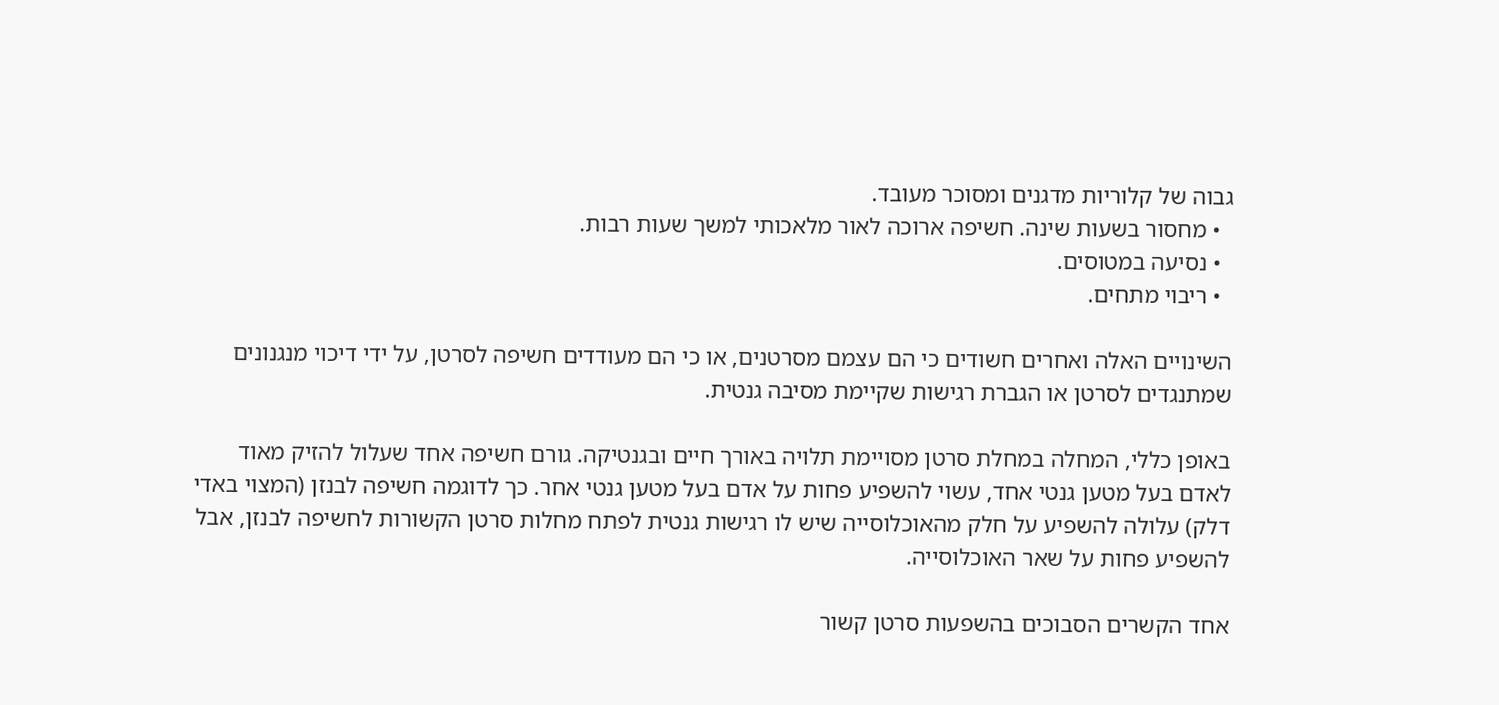גבוה של קלוריות מדגנים ומסוכר מעובד.
  • מחסור בשעות שינה. חשיפה ארוכה לאור מלאכותי למשך שעות רבות.
  • נסיעה במטוסים.
  • ריבוי מתחים.

השינויים האלה ואחרים חשודים כי הם עצמם מסרטנים, או כי הם מעודדים חשיפה לסרטן, על ידי דיכוי מנגנונים שמתנגדים לסרטן או הגברת רגישות שקיימת מסיבה גנטית.

באופן כללי, המחלה במחלת סרטן מסויימת תלויה באורך חיים ובגנטיקה. גורם חשיפה אחד שעלול להזיק מאוד לאדם בעל מטען גנטי אחד, עשוי להשפיע פחות על אדם בעל מטען גנטי אחר. כך לדוגמה חשיפה לבנזן (המצוי באדי דלק) עלולה להשפיע על חלק מהאוכלוסייה שיש לו רגישות גנטית לפתח מחלות סרטן הקשורות לחשיפה לבנזן, אבל להשפיע פחות על שאר האוכלוסייה.

אחד הקשרים הסבוכים בהשפעות סרטן קשור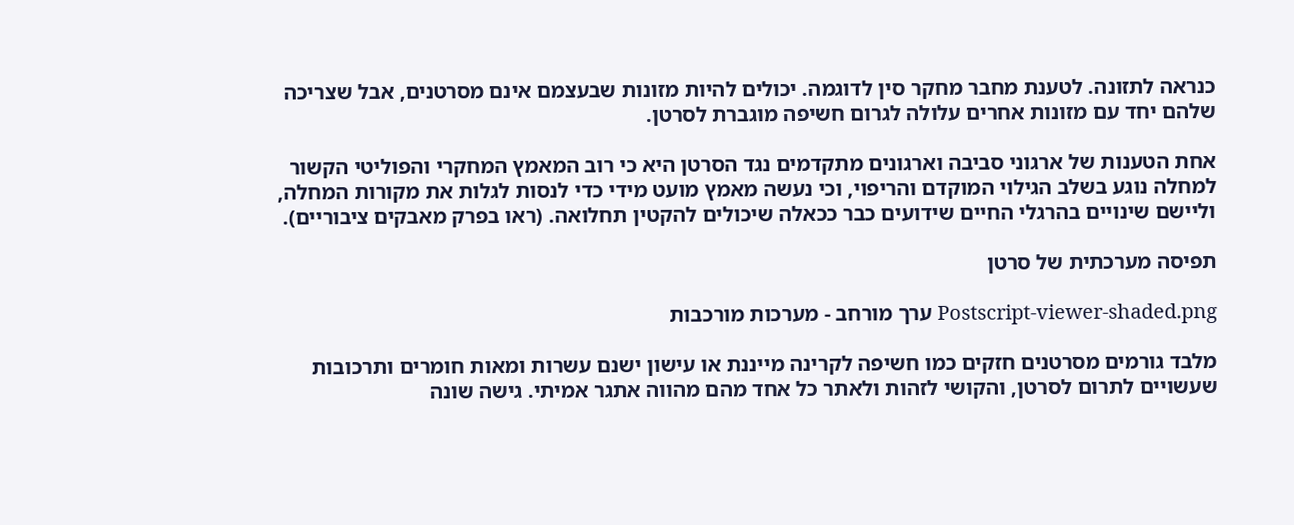כנראה לתזונה. לטענת מחבר מחקר סין לדוגמה. יכולים להיות מזונות שבעצמם אינם מסרטנים, אבל שצריכה שלהם יחד עם מזונות אחרים עלולה לגרום חשיפה מוגברת לסרטן.

אחת הטענות של ארגוני סביבה וארגונים מתקדמים נגד הסרטן היא כי רוב המאמץ המחקרי והפוליטי הקשור למחלה נוגע בשלב הגילוי המוקדם והריפוי, וכי נעשה מאמץ מועט מידי כדי לנסות לגלות את מקורות המחלה, וליישם שינויים בהרגלי החיים שידועים כבר ככאלה שיכולים להקטין תחלואה. (ראו בפרק מאבקים ציבוריים).

תפיסה מערכתית של סרטן

Postscript-viewer-shaded.png ערך מורחב - מערכות מורכבות

מלבד גורמים מסרטנים חזקים כמו חשיפה לקרינה מייננת או עישון ישנם עשרות ומאות חומרים ותרכובות שעשויים לתרום לסרטן, והקושי לזהות ולאתר כל אחד מהם מהווה אתגר אמיתי. גישה שונה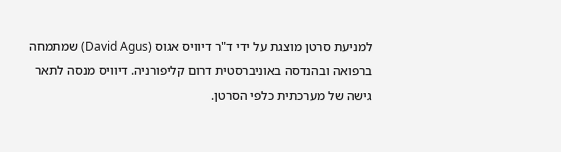למניעת סרטן מוצגת על ידי ד"ר דיוויס אגוס (David Agus) שמתמחה ברפואה ובהנדסה באוניברסטית דרום קליפורניה. דיוויס מנסה לתאר גישה של מערכתית כלפי הסרטן.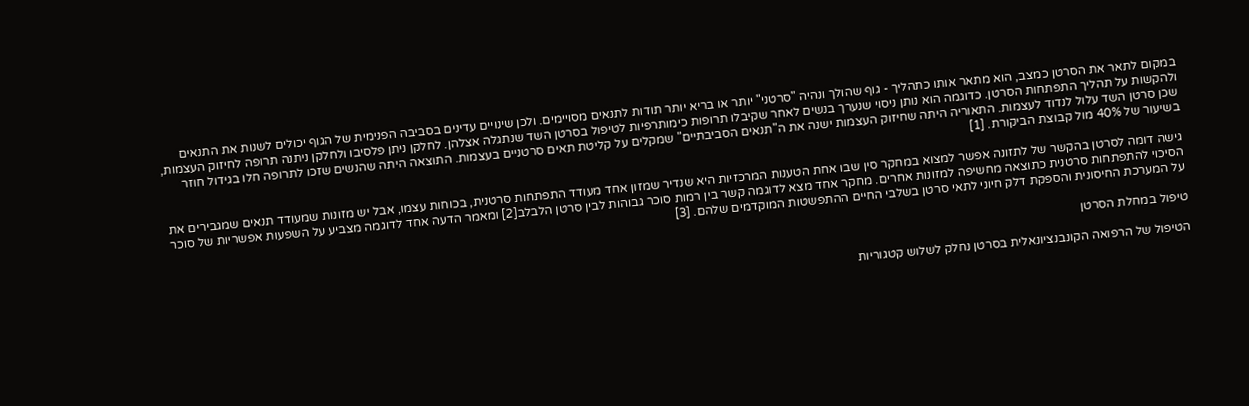במקום לתאר את הסרטן כמצב, הוא מתאר אותו כתהליך - גוף שהולך ונהיה "סרטני" יותר או בריא יותר תודות לתנאים מסויימים. ולכן שינויים עדינים בסביבה הפנימית של הגוף יכולים לשנות את התנאים ולהקשות על תהליך התפתחות הסרטן. כדוגמה הוא נותן ניסוי שנערך בנשים לאחר שקיבלו תרופות כימותרפיות לטיפול בסרטן השד שנתגלה אצלהן. לחלקן ניתן פלסיבו ולחלקן ניתנה תרופה לחיזוק העצמות, שכן סרטן השד עלול לנדוד לעצמות. התאוריה היתה שחיזוק העצמות ישנה את ה"תנאים הסביבתיים" שמקלים על קליטת תאים סרטניים בעצמות. התוצאה היתה שהנשים שזכו לתרופה חלו בגידול חוזר בשיעור של 40% מול קבוצת הביקורת. [1]

גישה דומה לסרטן בהקשר של לתזונה אפשר למצוא במחקר סין שבו אחת הטענות המרכזיות היא שנדיר שמזון אחד מעודד התפתחות סרטנית, בכוחות עצמו, אבל יש מזונות שמעודד תנאים שמגבירים את הסיכוי להתפתחות סרטנית כתוצאה מחשיפה למזונות אחרים. מחקר אחד מצא לדוגמה קשר בין רמות סוכר גבוהות לבין סרטן הלבלב[2] ומאמר הדעה אחד לדוגמה מצביע על השפעות אפשריות של סוכר על המערכת החיסונית והספקת דלק חיוני לתאי סרטן בשלבי החיים ההתפשטות המוקדמים שלהם. [3]

טיפול במחלת הסרטן

הטיפול של הרפואה הקונבנציונאלית בסרטן נחלק לשלוש קטגוריות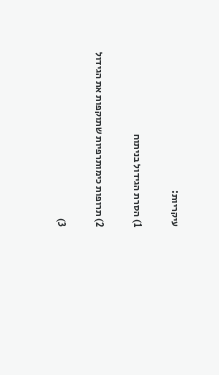עיקריות:

1) הסרת הגידול בניתוח

2) תרופות כימותרפיות שתוקפות את הגידול

3)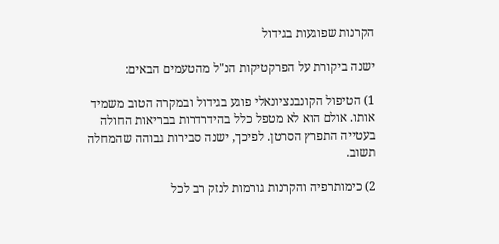הקרנות שפוגעות בגידול

ישנה ביקורת על הפרקטיקות הנ"ל מהטעמים הבאים:

1) הטיפול הקונבנציונאלי פוגע בגידול ובמקרה הטוב משמיד אותו. אולם הוא לא מטפל כלל בהידרדרות בבריאות החולה בעטייה התפרץ הסרטן. לפיכך, ישנה סבירות גבוהה שהמחלה תשוב.

2) כימותרפיה והקרנות גורמות לנזק רב לכל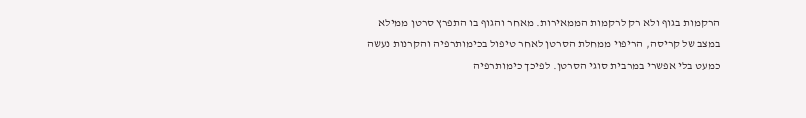הרקמות בגוף ולא רק לרקמות הממאירות. מאחר והגוף בו התפרץ סרטן ממילא במצב של קריסה, הריפוי ממחלת הסרטן לאחר טיפול בכימותרפיה והקרנות נעשה כמעט בלי אפשרי במרבית סוגי הסרטן. לפיכך כימותרפיה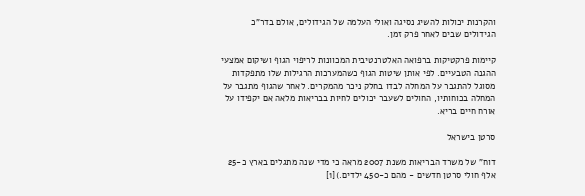והקרנות יכולות להשיג נסיגה ואולי העלמה של הגידולים, אולם בדר"כ הגידולים שבים לאחר פרק זמן.

קיימות פרקטיקות ברפואה האלטרנטיבית המכוונות לריפוי הגוף ושיקום אמצעי ההגנה הטבעיים. לפי אותן שיטות הגוף כשהמערכות הרגילות שלו מתפקדות מסוגל להתגבר על המחלה לבדו בחלק ניכר מהמקרים. לאחר שהגוף מתגבר על המחלה בכוחותיו, החולים לשעבר יכולים לחיות בבריאות מלאה אם יקפידו על אורח חיים בריא.

סרטן בישראל

דוח" של משרד הבריאות משנת 2007 מראה כי מדי שנה מתגלים בארץ כ-25 אלף חולי סרטן חדשים - מהם כ-450 ילדים.)[1]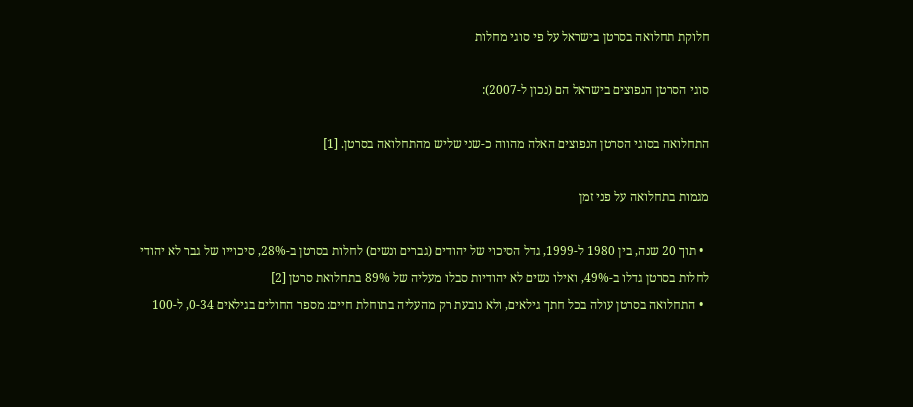חלוקת תחלואה בסרטן בישראל על פי סוגי מחלות

סוגי הסרטן הנפוצים בישראל הם (נכון ל-2007):

התחלואה בסוגי הסרטן הנפוצים האלה מהווה כ-שני שליש מהתחלואה בסרטן. [1]

מגמות בתחלואה על פני זמן

  • תוך 20 שנה, בין 1980 ל-1999, גדל הסיכוי של יהודים (גברים ונשים) לחלות בסרטן ב-28%, סיכוייו של גבר לא יהודי לחלות בסרטן גדלו ב-49%, ואילו נשים לא יהודיות סבלו מעליה של 89% בתחלואת סרטן [2]
  • התחלואה בסרטן עולה בכל חתך גילאים, ולא נובעת רק מהעליה בתוחלת חיים: מספר החולים בגילאים 0-34, ל-100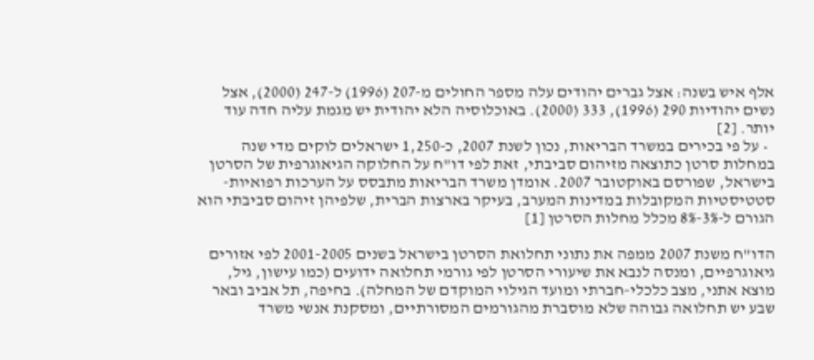אלף איש בשנה: אצל גברים יהודים עלה מספר החולים מ-207 (1996) ל-247 (2000), אצל נשים יהודיות 290 (1996), 333 (2000). באוכלוסיה הלא יהודית יש מגמת עליה חדה עוד יותר. [2]
  • על פי בכירים במשרד הבריאות, נכון לשנת 2007, כ-1,250 ישראלים לוקים מדי שנה במחלות סרטן כתוצאה מזיהום סביבתי, זאת לפי דו"ח על החלוקה הגיאוגרפית של הסרטן בישראל, שפורסם באוקטובר 2007. אומדן משרד הבריאות מתבסס על הערכות רפואיות-סטטיסטיות המקובלות במדינות המערב, בעיקר בארצות הברית, שלפיהן זיהום סביבתי הוא הגורם ל-3%-8% מכלל מחלות הסרטן [1]

הדו"ח משנת 2007 ממפה את נתוני תחלואת הסרטן בישראל בשנים 2001-2005 לפי אזורים גיאוגרפיים, ומנסה לנבא את שיעורי הסרטן לפי גורמי תחלואה ידועים (כמו עישון, גיל, מוצא אתני, מצב כלכלי-חברתי ומועד הגילוי המוקדם של המחלה). בחיפה, תל אביב ובאר שבע יש תחלואה גבוהה שלא מוסברת מהגורמים המסורתיים, ומסקנת אנשי משרד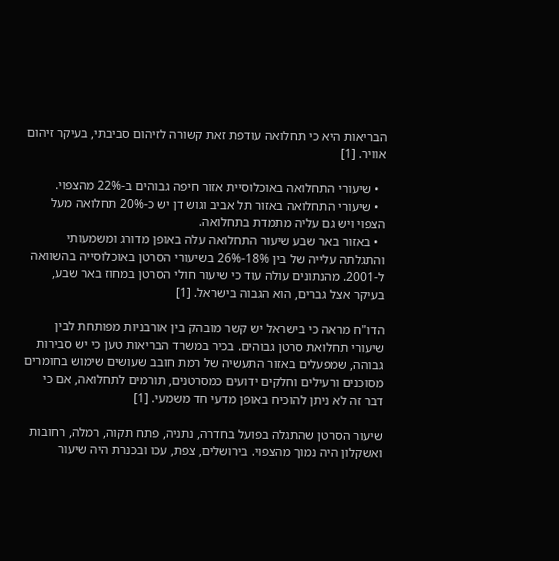הבריאות היא כי תחלואה עודפת זאת קשורה לזיהום סביבתי, בעיקר זיהום אוויר. [1]

  • שיעורי התחלואה באוכלוסיית אזור חיפה גבוהים ב-22% מהצפוי.
  • שיעורי התחלואה באזור תל אביב וגוש דן יש כ-20% תחלואה מעל הצפוי ויש גם עליה מתמדת בתחלואה.
  • באזור באר שבע שיעור התחלואה עלה באופן מדורג ומשמעותי והתגלתה עלייה של בין 18%-26% בשיעורי הסרטן באוכלוסייה בהשוואה ל-2001. מהנתונים עולה עוד כי שיעור חולי הסרטן במחוז באר שבע, בעיקר אצל גברים, הוא הגבוה בישראל. [1]

הדו"ח מראה כי בישראל יש קשר מובהק בין אורבניות מפותחת לבין שיעורי תחלואת סרטן גבוהים. בכיר במשרד הבריאות טען כי יש סבירות גבוהה, שמפעלים באזור התעשיה של רמת חובב שעושים שימוש בחומרים מסוכנים ורעילים וחלקים ידועים כמסרטנים, תורמים לתחלואה, אם כי דבר זה לא ניתן להוכיח באופן מדעי חד משמעי. [1]

שיעור הסרטן שהתגלה בפועל בחדרה, נתניה, פתח תקוה, רמלה, רחובות ואשקלון היה נמוך מהצפוי. בירושלים, צפת, עכו ובכנרת היה שיעור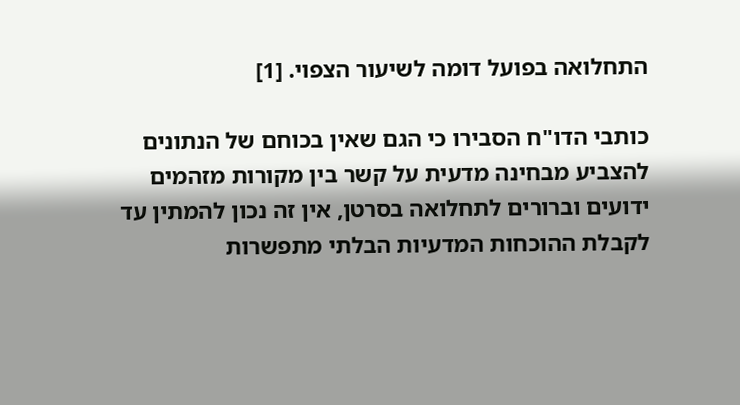התחלואה בפועל דומה לשיעור הצפוי. [1]

כותבי הדו"ח הסבירו כי הגם שאין בכוחם של הנתונים להצביע מבחינה מדעית על קשר בין מקורות מזהמים ידועים וברורים לתחלואה בסרטן, אין זה נכון להמתין עד לקבלת ההוכחות המדעיות הבלתי מתפשרות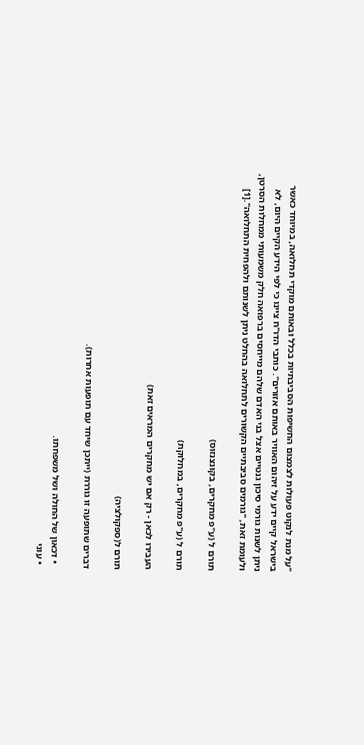"על מנת לנקוט פעולות לצמצום החשיפות הסביבתיות בכלל ובאותם מוקדי תחלואה, במיוחד כאשר בישראל קיים ידע על זיהום האוויר באותם אזורים". כותבי הדו"ח ציינו כי לפי הידע הקיים היום, לא ניתן לשנות גורמי סיכון גנטיים אצל בני האדם שלהם מייחסים ברפואה חלק משמעותי ממחלות הסרטן, ולעומת זאת, "גורמים סביבתיים הקשורים לתחלואה בהחלט ניתן לשנותם ולהפחית התחלואה".[1]

תורם ל (ע"פ מחקרים, בקונצנזוס)

תורם ל (ע"פ מחקרים, במחלוקת)

העבירו לכאן - רק אם יש מחקרים המראים זאת)

תורם ל(ספקולציה)

דברים שתופעה זו גוררת (ייתכן שיחד עם תופעות אחרות).

  • דכאון של החולה ושל משפחתו.
  • עוני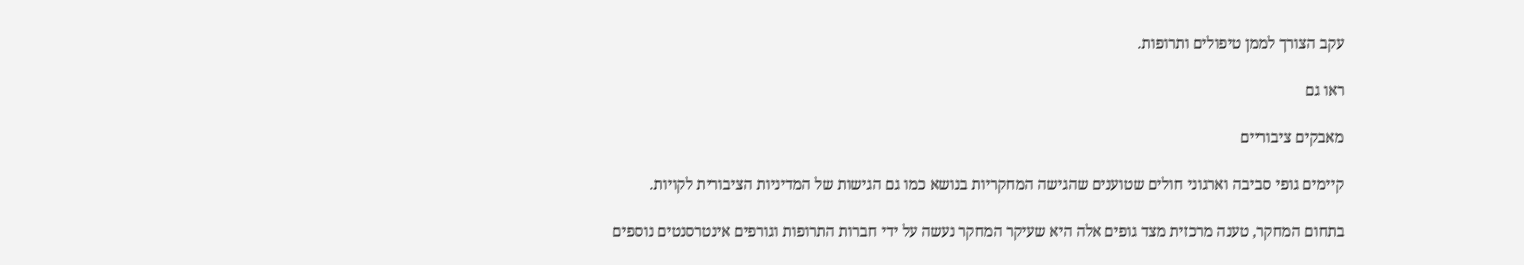עקב הצורך לממן טיפולים ותרופות.

ראו גם

מאבקים ציבוריים

קיימים גופי סביבה וארגוני חולים שטוענים שהגישה המחקריות בנושא כמו גם הגישות של המדיניות הציבורית לקויות.

בתחום המחקר, טענה מרכזית מצד גופים אלה היא שעיקר המחקר נעשה על ידי חברות התרופות וגורפים אינטרסנטים נוספים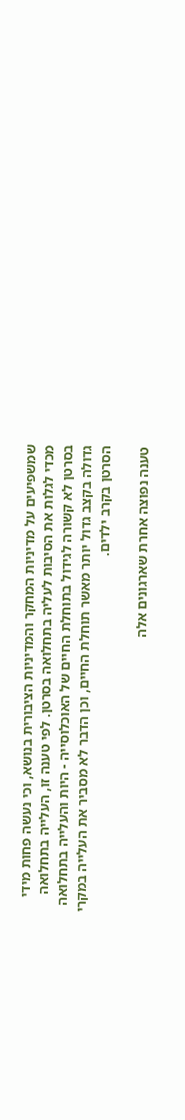שמשפיעים על מדיניות המחקר והמדיניות הציבורית בנושא, וכי נעשה פחות מידי מכדי לגלות את הסיבות לעליה בתחלואה בסרטן. לפי טענה זו, העלייה בתחלואה בסרטן לא קשורה לגידול בתוחלת החיים של האוכלוסייה - היות והעלייה בתחלואה גדולה בקצב גדול יותר מאשר תוחלת החיים, וכן הדבר לא מסביר את העלייה במקרי הסרטן בקרב ילדים.

טענה נפוצה אחרת שארגונים אלה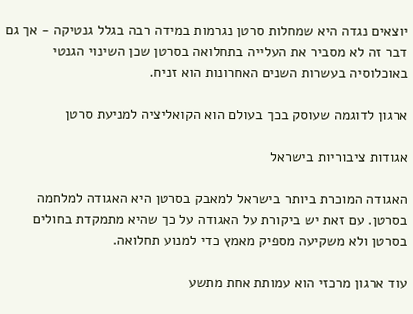יוצאים נגדה היא שמחלות סרטן נגרמות במידה רבה בגלל גנטיקה - אך גם דבר זה לא מסביר את העלייה בתחלואה בסרטן שכן השינוי הגנטי באוכלוסיה בעשרות השנים האחרונות הוא זניח.

ארגון לדוגמה שעוסק בכך בעולם הוא הקואליציה למניעת סרטן

אגודות ציבוריות בישראל

האגודה המוכרת ביותר בישראל למאבק בסרטן היא האגודה למלחמה בסרטן. עם זאת יש ביקורת על האגודה על כך שהיא מתמקדת בחולים בסרטן ולא משקיעה מספיק מאמץ כדי למנוע תחלואה.

עוד ארגון מרכזי הוא עמותת אחת מתשע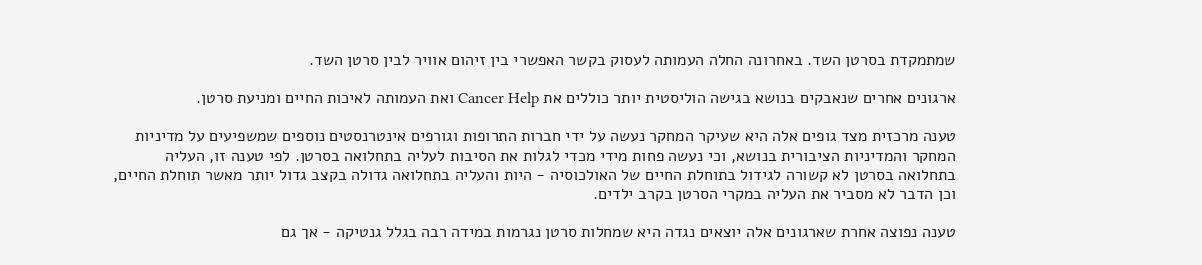שמתמקדת בסרטן השד. באחרונה החלה העמותה לעסוק בקשר האפשרי בין זיהום אוויר לבין סרטן השד.

ארגונים אחרים שנאבקים בנושא בגישה הוליסטית יותר כוללים את Cancer Help ואת העמותה לאיכות החיים ומניעת סרטן.

טענה מרכזית מצד גופים אלה היא שעיקר המחקר נעשה על ידי חברות התרופות וגורפים אינטרנסטים נוספים שמשפיעים על מדיניות המחקר והמדיניות הציבורית בנושא, וכי נעשה פחות מידי מכדי לגלות את הסיבות לעליה בתחלואה בסרטן. לפי טענה זו, העליה בתחלואה בסרטן לא קשורה לגידול בתוחלת החיים של האולכוסיה - היות והעליה בתחלואה גדולה בקצב גדול יותר מאשר תוחלת החיים, וכן הדבר לא מסביר את העליה במקרי הסרטן בקרב ילדים.

טענה נפוצה אחרת שארגונים אלה יוצאים נגדה היא שמחלות סרטן נגרמות במידה רבה בגלל גנטיקה - אך גם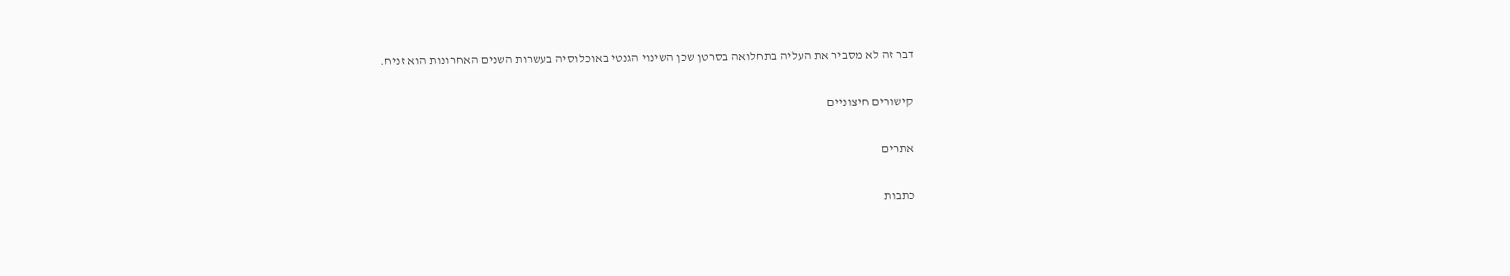דבר זה לא מסביר את העליה בתחלואה בסרטן שכן השינוי הגנטי באוכלוסיה בעשרות השנים האחרונות הוא זניח.

קישורים חיצוניים

אתרים

כתבות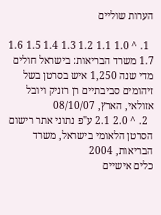הערות שוליים

  1. ^ 1.0 1.1 1.2 1.3 1.4 1.5 1.6 1.7 משרד הבריאות: בישראל חולים מדי שנה 1,250 איש בסרטן בשל זיהומים סביבתיים רן רזניק ויובל אזולאי, הארץ, 08/10/07
  2. ^ 2.0 2.1 ע"פ נתוני אתר רישום הסרטן הלאומי בישראל, משרד הבריאות, 2004
כלים אישיים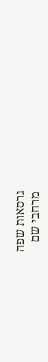גרסאות שפה
מרחבי שם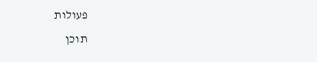פעולות
תוכן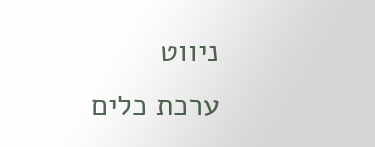ניווט
ערכת כלים